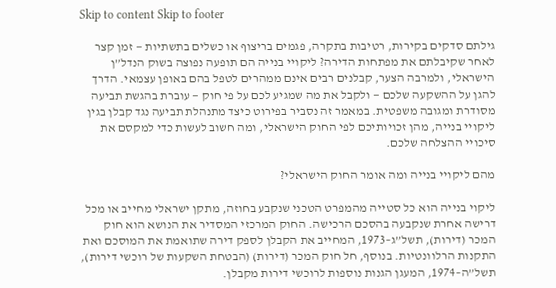Skip to content Skip to footer

גילתם סדקים בקירות, רטיבות בתקרה, פגמים בריצוף או כשלים בתשתיות — זמן קצר לאחר שקיבלתם את מפתחות הדירה? ליקויי בנייה הם תופעה נפוצה בשוק הנדל”ן הישראלי, ולמרבה הצער, קבלנים רבים אינם ממהרים לטפל בהם באופן עצמאי. הדרך להגן על ההשקעה שלכם — ולקבל את מה שמגיע לכם על פי חוק — עוברת בהגשת תביעה מסודרת ומגובה משפטית. במאמר זה נסביר בפירוט כיצד מתנהלת תביעה נגד קבלן בגין ליקויי בנייה, מהן זכויותיכם לפי החוק הישראלי, ומה חשוב לעשות כדי למקסם את סיכויי ההצלחה שלכם.

מהם ליקויי בנייה ומה אומר החוק הישראלי?

ליקוי בנייה הוא כל סטייה מהמפרט הטכני שנקבע בחוזה, מתקן ישראלי מחייב או מכל דרישה אחרת שנקבעה בהסכם הרכישה. החוק המרכזי המסדיר את הנושא הוא חוק המכר (דירות), תשל”ג–1973, המחייב את הקבלן לספק דירה שתואמת את המוסכם ואת התקנות הרלוונטיות. בנוסף, חל חוק המכר (דירות) (הבטחת השקעות של רוכשי דירות), תשל”ה–1974, המעגן הגנות נוספות לרוכשי דירות מקבלן.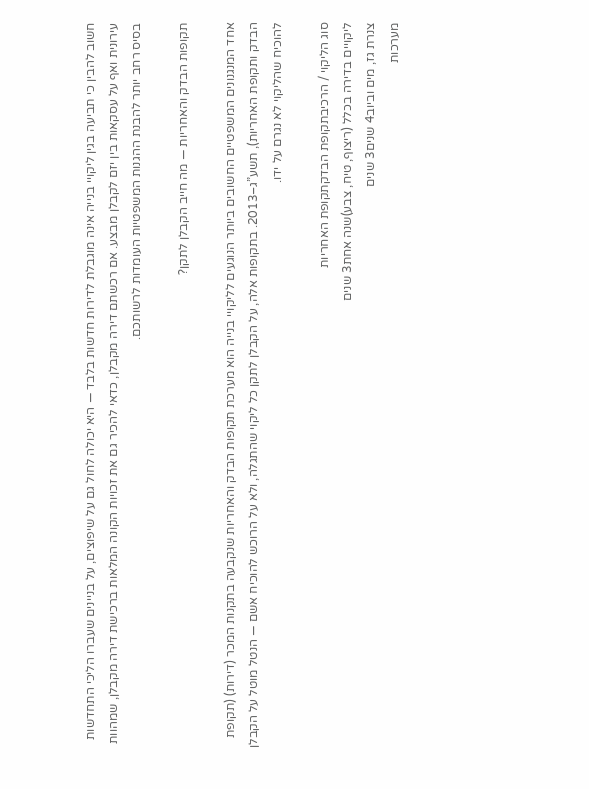חשוב להבין כי תביעה בגין ליקויי בנייה אינה מוגבלת לדירות חדשות בלבד — היא יכולה לחול גם על שיפוצים, על בניינים שעברו הליכי התחדשות עירונית ואף על עסקאות בין יזם לקבלן מבצע. אם רכשתם דירה מקבלן, כדאי להכיר גם את זכויות הקונה המלאות ברכישת דירה מקבלן, שמהוות בסיס רחב יותר להבנת ההגנות המשפטיות העומדות לרשותכם.

תקופות הבדק והאחריות — מה חייב הקבלן לתקן?

אחד המנגנונים המשפטיים החשובים ביותר הנוגעים לליקויי בנייה הוא מערכת תקופות הבדק והאחריות שנקבעה בתקנות המכר (דירות) (תקופת הבדק ותקופת האחריות), תשע”ג–2013. בתקופות אלה, על הקבלן לתקן כל ליקוי שהתגלה, ולא על הרוכש להוכיח אשם — הנטל מוטל על הקבלן להוכיח שהליקוי לא נגרם על ידו.

סוג הליקוי / הרכיבתקופת הבדקתקופת האחריות
ליקויים בדירה בכלל (ריצוף, טיח, צבע)שנה אחת3 שנים
צנרת גז, מים וביוב4 שנים3 שנים
מערכות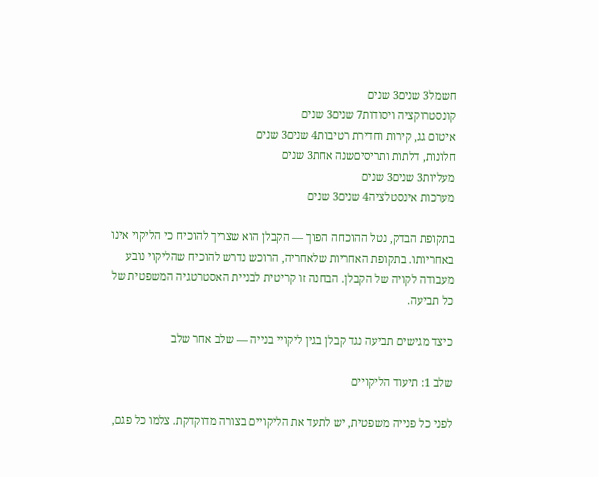חשמל3 שנים3 שנים
קונסטרוקציה ויסודות7 שנים3 שנים
איטום גג, קירות וחדירת רטיבות4 שנים3 שנים
חלונות, דלתות ותריסיםשנה אחת3 שנים
מעליות3 שנים3 שנים
מערכות אינסטלציה4 שנים3 שנים

בתקופת הבדק, נטל ההוכחה הפוך — הקבלן הוא שצריך להוכיח כי הליקוי אינו באחריותו. בתקופת האחריות שלאחריה, הרוכש נדרש להוכיח שהליקוי נובע מעבודה לקויה של הקבלן. הבחנה זו קריטית לבניית האסטרטגיה המשפטית של כל תביעה.

כיצד מגישים תביעה נגד קבלן בגין ליקויי בנייה — שלב אחר שלב

שלב 1: תיעוד הליקויים

לפני כל פנייה משפטית, יש לתעד את הליקויים בצורה מדוקדקת. צלמו כל פגם,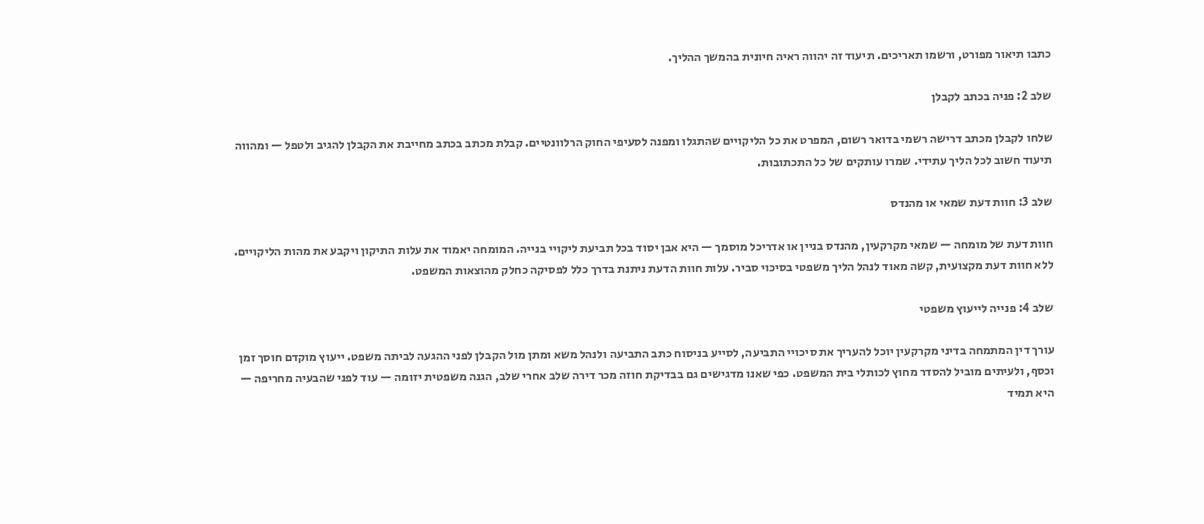כתבו תיאור מפורט, ורשמו תאריכים. תיעוד זה יהווה ראיה חיונית בהמשך ההליך.

שלב 2: פניה בכתב לקבלן

שלחו לקבלן מכתב דרישה רשמי בדואר רשום, המפרט את כל הליקויים שהתגלו ומפנה לסעיפי החוק הרלוונטיים. קבלת מכתב בכתב מחייבת את הקבלן להגיב ולטפל — ומהווה תיעוד חשוב לכל הליך עתידי. שמרו עותקים של כל התכתובות.

שלב 3: חוות דעת שמאי או מהנדס

חוות דעת של מומחה — שמאי מקרקעין, מהנדס בניין או אדריכל מוסמך — היא אבן יסוד בכל תביעת ליקויי בנייה. המומחה יאמוד את עלות התיקון ויקבע את מהות הליקויים. ללא חוות דעת מקצועית, קשה מאוד לנהל הליך משפטי בסיכוי סביר. עלות חוות הדעת ניתנת בדרך כלל לפסיקה כחלק מהוצאות המשפט.

שלב 4: פנייה לייעוץ משפטי

עורך דין המתמחה בדיני מקרקעין יוכל להעריך את סיכויי התביעה, לסייע בניסוח כתב התביעה ולנהל משא ומתן מול הקבלן לפני ההגעה לביתה משפט. ייעוץ מוקדם חוסך זמן וכסף, ולעיתים מוביל להסדר מחוץ לכותלי בית המשפט. כפי שאנו מדגישים גם בבדיקת חוזה מכר דירה שלב אחרי שלב, הגנה משפטית יזומה — עוד לפני שהבעיה מחריפה — היא תמיד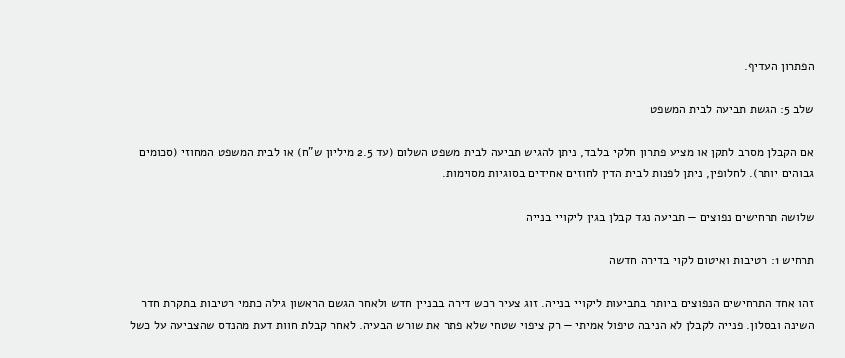הפתרון העדיף.

שלב 5: הגשת תביעה לבית המשפט

אם הקבלן מסרב לתקן או מציע פתרון חלקי בלבד, ניתן להגיש תביעה לבית משפט השלום (עד 2.5 מיליון ש”ח) או לבית המשפט המחוזי (סכומים גבוהים יותר). לחלופין, ניתן לפנות לבית הדין לחוזים אחידים בסוגיות מסוימות.

שלושה תרחישים נפוצים — תביעה נגד קבלן בגין ליקויי בנייה

תרחיש 1: רטיבות ואיטום לקוי בדירה חדשה

זהו אחד התרחישים הנפוצים ביותר בתביעות ליקויי בנייה. זוג צעיר רכש דירה בבניין חדש ולאחר הגשם הראשון גילה כתמי רטיבות בתקרת חדר השינה ובסלון. פנייה לקבלן לא הניבה טיפול אמיתי — רק ציפוי שטחי שלא פתר את שורש הבעיה. לאחר קבלת חוות דעת מהנדס שהצביעה על כשל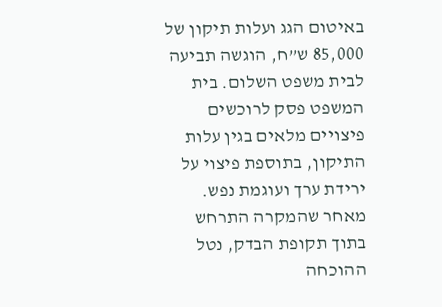באיטום הגג ועלות תיקון של 85,000 ש”ח, הוגשה תביעה לבית משפט השלום. בית המשפט פסק לרוכשים פיצויים מלאים בגין עלות התיקון, בתוספת פיצוי על ירידת ערך ועוגמת נפש. מאחר שהמקרה התרחש בתוך תקופת הבדק, נטל ההוכחה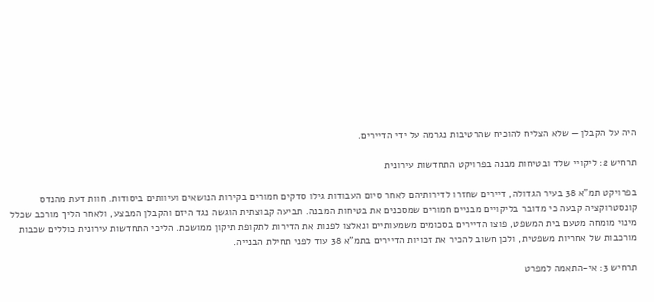היה על הקבלן — שלא הצליח להוכיח שהרטיבות נגרמה על ידי הדיירים.

תרחיש 2: ליקויי שלד ובטיחות מבנה בפרויקט התחדשות עירונית

בפרויקט תמ”א 38 בעיר הגדולה, דיירים שחזרו לדירותיהם לאחר סיום העבודות גילו סדקים חמורים בקירות הנושאים ועיוותים ביסודות. חוות דעת מהנדס קונסטרוקציה קבעה כי מדובר בליקויים מבניים חמורים שמסכנים את בטיחות המבנה. תביעה קבוצתית הוגשה נגד היזם והקבלן המבצע, ולאחר הליך מורכב שכלל מינוי מומחה מטעם בית המשפט, פוצו הדיירים בסכומים משמעותיים ונאלצו לפנות את הדירות לתקופת תיקון ממושכת. הליכי התחדשות עירונית כוללים שכבות מורכבות של אחריות משפטית, ולכן חשוב להכיר את זכויות הדיירים בתמ”א 38 עוד לפני תחילת הבנייה.

תרחיש 3: אי-התאמה למפרט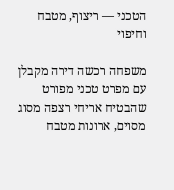הטכני — ריצוף, מטבח וחיפוי

משפחה רכשה דירה מקבלן עם מפרט טכני מפורט שהבטיח אריחי רצפה מסוג מסוים, ארונות מטבח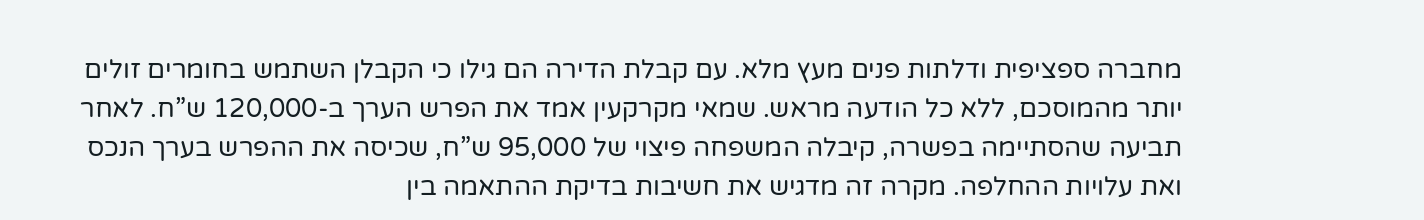מחברה ספציפית ודלתות פנים מעץ מלא. עם קבלת הדירה הם גילו כי הקבלן השתמש בחומרים זולים יותר מהמוסכם, ללא כל הודעה מראש. שמאי מקרקעין אמד את הפרש הערך ב-120,000 ש”ח. לאחר תביעה שהסתיימה בפשרה, קיבלה המשפחה פיצוי של 95,000 ש”ח, שכיסה את ההפרש בערך הנכס ואת עלויות ההחלפה. מקרה זה מדגיש את חשיבות בדיקת ההתאמה בין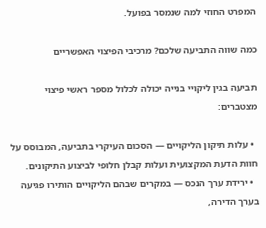המפרט החוזי למה שנמסר בפועל.

כמה שווה התביעה שלכם? מרכיבי הפיצוי האפשריים

תביעה בגין ליקויי בנייה יכולה לכלול מספר ראשי פיצוי מצטברים:

  • עלות תיקון הליקויים — הסכום העיקרי בתביעה, המבוסס על חוות הדעת המקצועית ועלות קבלן חלופי לביצוע התיקונים.
  • ירידת ערך הנכס — במקרים שבהם הליקויים הותירו פגיעה בערך הדירה,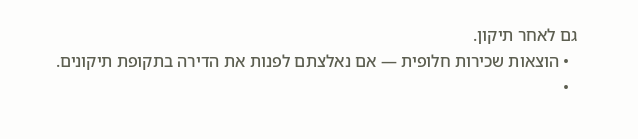גם לאחר תיקון.
  • הוצאות שכירות חלופית — אם נאלצתם לפנות את הדירה בתקופת תיקונים.
  •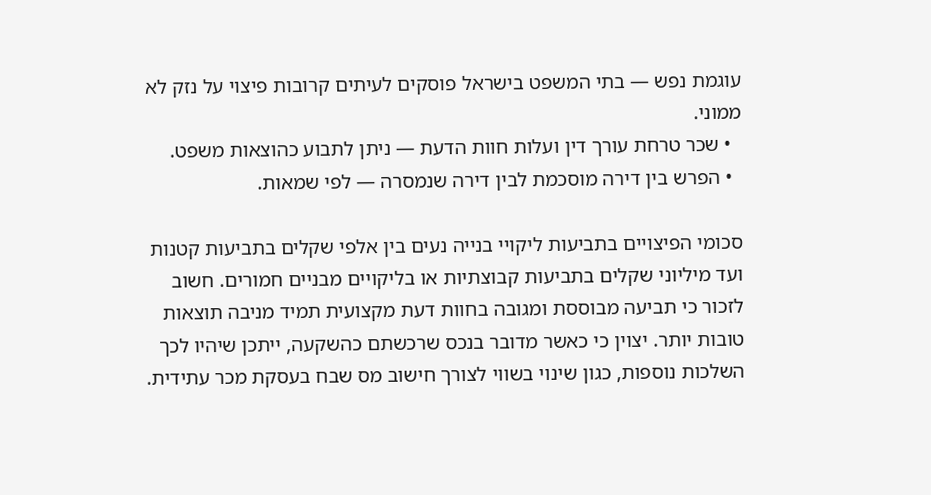עוגמת נפש — בתי המשפט בישראל פוסקים לעיתים קרובות פיצוי על נזק לא ממוני.
  • שכר טרחת עורך דין ועלות חוות הדעת — ניתן לתבוע כהוצאות משפט.
  • הפרש בין דירה מוסכמת לבין דירה שנמסרה — לפי שמאות.

סכומי הפיצויים בתביעות ליקויי בנייה נעים בין אלפי שקלים בתביעות קטנות ועד מיליוני שקלים בתביעות קבוצתיות או בליקויים מבניים חמורים. חשוב לזכור כי תביעה מבוססת ומגובה בחוות דעת מקצועית תמיד מניבה תוצאות טובות יותר. יצוין כי כאשר מדובר בנכס שרכשתם כהשקעה, ייתכן שיהיו לכך השלכות נוספות, כגון שינוי בשווי לצורך חישוב מס שבח בעסקת מכר עתידית.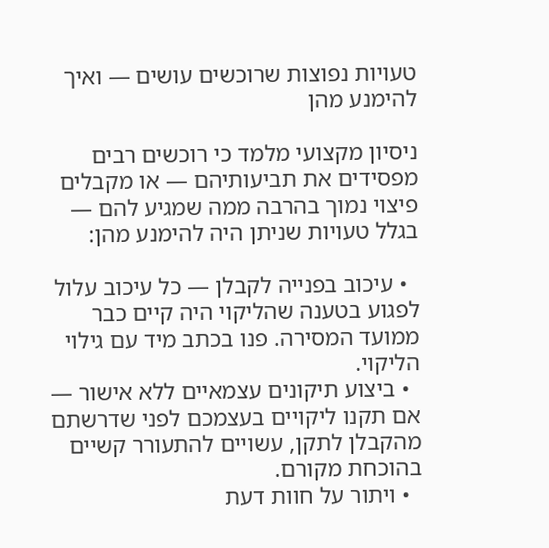טעויות נפוצות שרוכשים עושים — ואיך להימנע מהן

ניסיון מקצועי מלמד כי רוכשים רבים מפסידים את תביעותיהם — או מקבלים פיצוי נמוך בהרבה ממה שמגיע להם — בגלל טעויות שניתן היה להימנע מהן:

  • עיכוב בפנייה לקבלן — כל עיכוב עלול לפגוע בטענה שהליקוי היה קיים כבר ממועד המסירה. פנו בכתב מיד עם גילוי הליקוי.
  • ביצוע תיקונים עצמאיים ללא אישור — אם תקנו ליקויים בעצמכם לפני שדרשתם מהקבלן לתקן, עשויים להתעורר קשיים בהוכחת מקורם.
  • ויתור על חוות דעת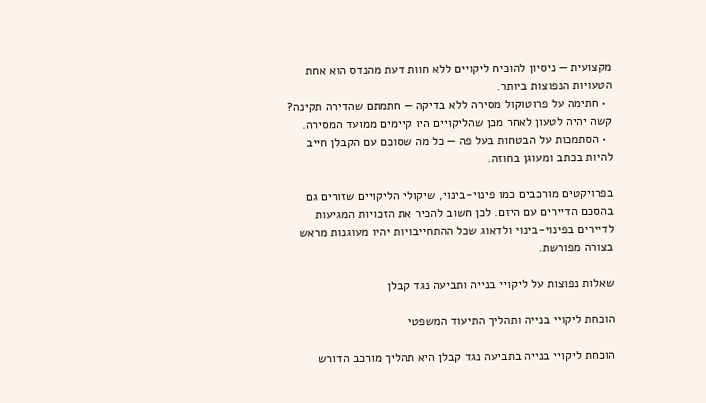מקצועית — ניסיון להוכיח ליקויים ללא חוות דעת מהנדס הוא אחת הטעויות הנפוצות ביותר.
  • חתימה על פרוטוקול מסירה ללא בדיקה — חתמתם שהדירה תקינה? קשה יהיה לטעון לאחר מכן שהליקויים היו קיימים ממועד המסירה.
  • הסתמכות על הבטחות בעל פה — כל מה שסוכם עם הקבלן חייב להיות בכתב ומעוגן בחוזה.

בפרויקטים מורכבים כמו פינוי-בינוי, שיקולי הליקויים שזורים גם בהסכם הדיירים עם היזם. לכן חשוב להכיר את הזכויות המגיעות לדיירים בפינוי-בינוי ולדאוג שכל ההתחייבויות יהיו מעוגנות מראש בצורה מפורשת.

שאלות נפוצות על ליקויי בנייה ותביעה נגד קבלן

הוכחת ליקויי בנייה ותהליך התיעוד המשפטי

הוכחת ליקויי בנייה בתביעה נגד קבלן היא תהליך מורכב הדורש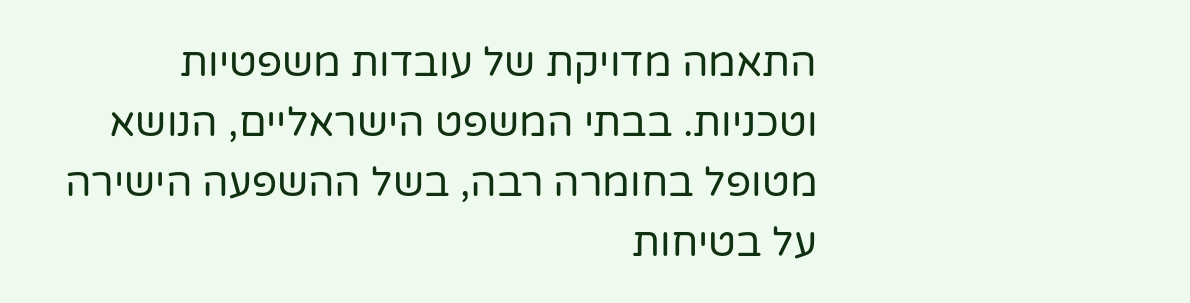התאמה מדויקת של עובדות משפטיות וטכניות. בבתי המשפט הישראליים, הנושא מטופל בחומרה רבה, בשל ההשפעה הישירה על בטיחות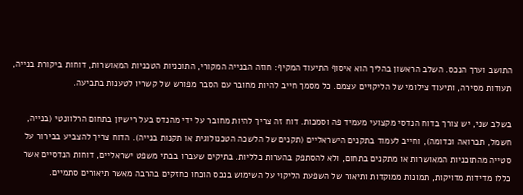התושב וערך הנכס. השלב הראשון בהליך הוא איסוף התיעוד המקיף: חוזה הבנייה המקורי, התוכניות הטכניות המאושרות, דוחות ביקורת בנייה, תעודות מסירה, ותיעוד צילומי של הליקויים עצמם. כל מסמך חייב להיות מחובר עם הסבר מפורש של קשריו לטענות בתביעה.

בשלב שני, יש צורך בדוח הנדסי מקצועי מעמיד פה וסמכות. דוח זה צריך להיות מחובר על ידי מהנדס בעל רישיון בתחום הרלוונטי (בנייה, חשמל, תברואה וכדומה), וחייב לעמוד בתקנים הישראליים (תקנים של הלשכה הטכנולוגית או תקנות בנייה). הדוח צריך להצביע בבירור על סטייה מהתוכניות המאושרות או מתקנים בתחום, ולא להסתפק בהערות כלליות. בתיקים שעברו בבתי משפט ישראליים, דוחות הנדסיים אשר כללו מדידות מדויקות, תמונות ממוקדות ותיאור של השפעת הליקוי על השימוש בנכס הוכחו כחזקים בהרבה מאשר תיאורים סתמיים.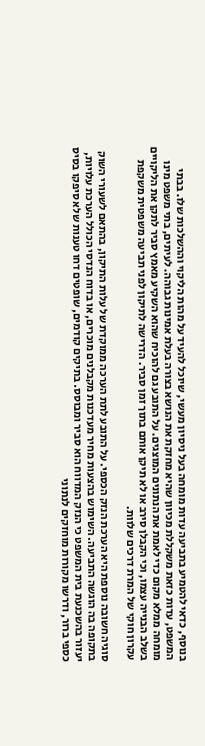בנוסף, כדאי להטמיע בתביעה עדות מומחה בעל ניסיון מעשי, שיוכל להעיד על מהות הליקוי וההשלכות שלו. בבתי המשפט, עדות כזאת משקללת מכיוון שהיא מחזקת את הנושא בצורה בעלת אמינות גבוהה. לעיתים, בתי משפט מינו מומחה ממלא מקום כדי לאמת את הנתונים המוצגים. על התובע גם להוכיח שהוא השקיע מאמץ סביר לתקן את הליקויים בשלב הבנייה עצמו, וכי הקבלן סירב או לא תיקן אותם בתוך זמן סביר. הדרישה לתיקון לפני תביעה משפטית משקפת עקרון חוקי של המרת דרכים שלוות.

סוגיה חשובה נוספת היא הערכת הנזק הכספי. על התובע לתת הערכה ממוקדת של עלות התיקון, בהתאם לשעורי השוק בתקופה בה הוגשה התביעה. השימוש בהצעות מחיר מעדכנות מקבלנים מוכרים, או בדוח הנדסי הכולל הערכת עלויות, יעזור בהשכנעת בית המשפט כי הנזק המדווח הוא סביר ומבוסס. בתיקים קודמים, שופטים דחו טענות שלא סיפקו בסיס כספי ברור, ודרשו מקורות מוחזקים לנתוני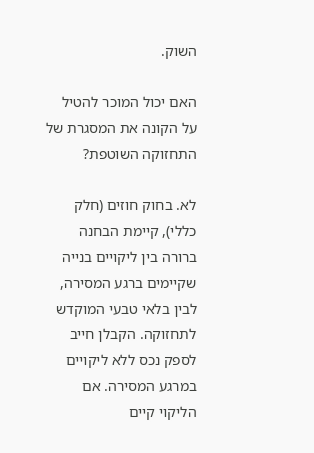השוק.

האם יכול המוכר להטיל על הקונה את המסגרת של התחזוקה השוטפת?

לא. בחוק חוזים (חלק כללי), קיימת הבחנה ברורה בין ליקויים בנייה שקיימים ברגע המסירה, לבין בלאי טבעי המוקדש לתחזוקה. הקבלן חייב לספק נכס ללא ליקויים במרגע המסירה. אם הליקוי קיים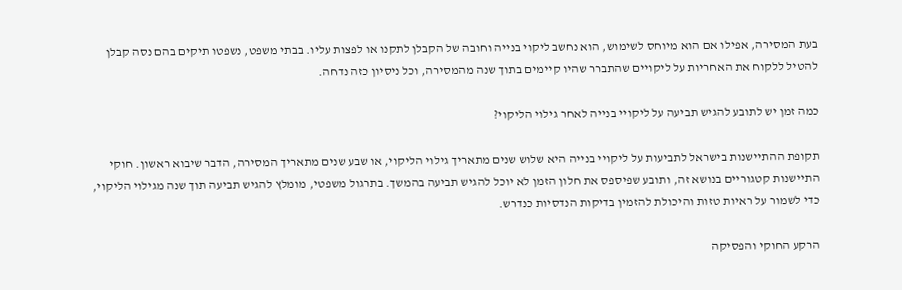בעת המסירה, אפילו אם הוא מיוחס לשימוש, הוא נחשב ליקוי בנייה וחובה של הקבלן לתקנו או לפצות עליו. בבתי משפט, נשפטו תיקים בהם נסה קבלן להטיל ללקוח את האחריות על ליקויים שהתברר שהיו קיימים בתוך שנה מהמסירה, וכל ניסיון כזה נדחה.

כמה זמן יש לתובע להגיש תביעה על ליקויי בנייה לאחר גילוי הליקוי?

תקופת ההתיישנות בישראל לתביעות על ליקויי בנייה היא שלוש שנים מתאריך גילוי הליקוי, או שבע שנים מתאריך המסירה, הדבר שיבוא ראשון. חוקי התיישנות קטגוריים בנושא זה, ותובע שפיספס את חלון הזמן לא יוכל להגיש תביעה בהמשך. בתרגול משפטי, מומלץ להגיש תביעה תוך שנה מגילוי הליקוי, כדי לשמור על ראיות טזות והיכולת להזמין בדיקות הנדסיות כנדרש.

הרקע החוקי והפסיקה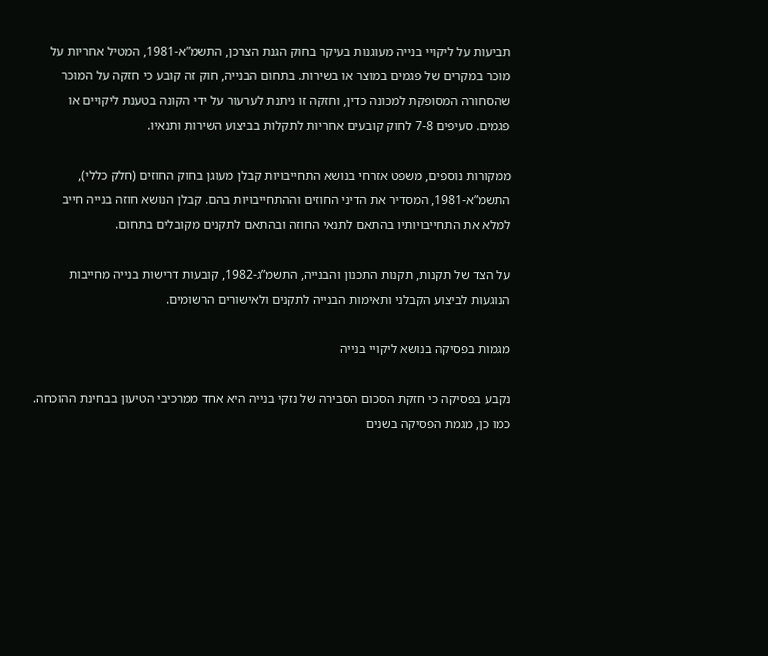תביעות על ליקויי בנייה מעוגנות בעיקר בחוק הגנת הצרכן, התשמ”א-1981, המטיל אחריות על מוכר במקרים של פגמים במוצר או בשירות. בתחום הבנייה, חוק זה קובע כי חזקה על המוכר שהסחורה המסופקת למכונה כדין, וחזקה זו ניתנת לערעור על ידי הקונה בטענת ליקויים או פגמים. סעיפים 7-8 לחוק קובעים אחריות לתקלות בביצוע השירות ותנאיו.

ממקורות נוספים, משפט אזרחי בנושא התחייבויות קבלן מעוגן בחוק החוזים (חלק כללי), התשמ”א-1981, המסדיר את הדיני החוזים וההתחייבויות בהם. קבלן הנושא חוזה בנייה חייב למלא את התחייבויותיו בהתאם לתנאי החוזה ובהתאם לתקנים מקובלים בתחום.

על הצד של תקנות, תקנות התכנון והבנייה, התשמ”ג-1982, קובעות דרישות בנייה מחייבות הנוגעות לביצוע הקבלני ותאימות הבנייה לתקנים ולאישורים הרשומים.

מגמות בפסיקה בנושא ליקויי בנייה

נקבע בפסיקה כי חזקת הסכום הסבירה של נזקי בנייה היא אחד ממרכיבי הטיעון בבחינת ההוכחה. כמו כן, מגמת הפסיקה בשנים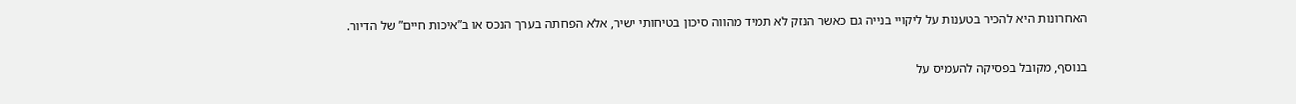האחרונות היא להכיר בטענות על ליקויי בנייה גם כאשר הנזק לא תמיד מהווה סיכון בטיחותי ישיר, אלא הפחתה בערך הנכס או ב”איכות חיים” של הדיור.

בנוסף, מקובל בפסיקה להעמיס על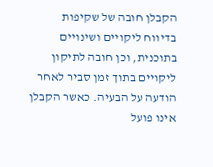הקבלן חובה של שקיפות בדיווח ליקויים ושינויים בתוכנית, וכן חובה לתיקון ליקויים בתוך זמן סביר לאחר הודעה על הבעיה. כאשר הקבלן אינו פועל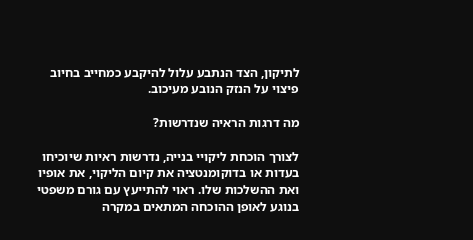לתיקון, הצד הנתבע עלול להיקבע כמחייב בחיוב פיצוי על הנזק הנובע מעיכוב.

מה דרגות הראיה שנדרשות?

לצורך הוכחת ליקויי בנייה, נדרשות ראיות שיוכיחו בעדות או בדוקומנטציה את קיום הליקוי, את אופיו ואת ההשלכות שלו. ראוי להתייעץ עם גורם משפטי בנוגע לאופן ההוכחה המתאים במקרה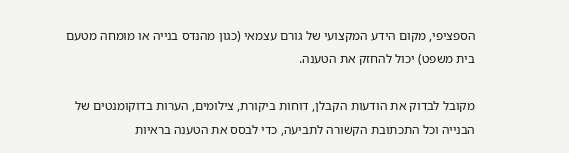הספציפי, מקום הידע המקצועי של גורם עצמאי (כגון מהנדס בנייה או מומחה מטעם בית משפט) יכול להחזק את הטענה.

מקובל לבדוק את הודעות הקבלן, דוחות ביקורת, צילומים, הערות בדוקומנטים של הבנייה וכל התכתובת הקשורה לתביעה, כדי לבסס את הטענה בראיות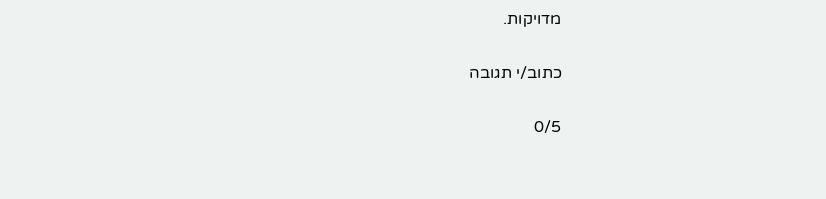מדויקות.

כתוב/י תגובה

0/5